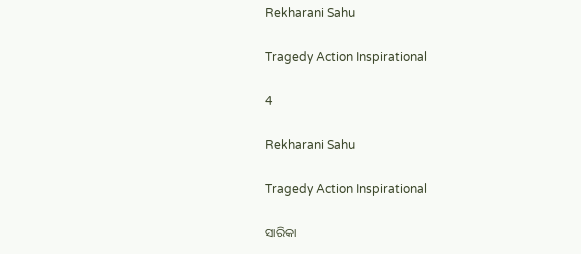Rekharani Sahu

Tragedy Action Inspirational

4

Rekharani Sahu

Tragedy Action Inspirational

ସାରିକା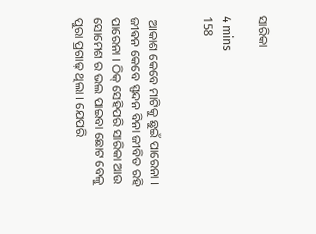ସାରିକା

4 mins
158


 ଆକାଶ କେବେ ମାଟିକୁ ଛୁଇଁ ପାରେନା । ଜୀଵନ କେବେ ସ୍ପନ୍ଦନ ବିନା ଜୀବିତ ରହି ପାରେନା । ଠିକ୍ ସେହିପରି ସାରିକା ଆଉ ସୋମେଶ ର ଭଲ ପାଇବା ଛୋଟ ବେଳୁ ପୁରା ପ୍ରଗାଢ଼ ଥିଲା । ଯେପରି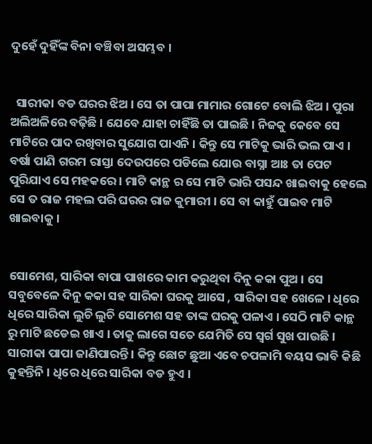ଦୁହେଁ ଦୁହିଁଙ୍କ ବିନା ବଞ୍ଚିବା ଅସମ୍ଭବ ।


  ସାରୀକା ବଡ ଘରର ଝିଅ । ସେ ତା ପାପା ମାମାର ଗୋଟେ ବୋଲି ଝିଅ । ପୁରା ଅଲିଅଳିରେ ବଢ଼ିଛି । ଯେବେ ଯାହା ଚାହିଁଛି ତା ପାଇଛି । ନିଜକୁ କେବେ ସେ ମାଟିରେ ପାଦ ରଖିବାର ସୁଯୋଗ ପାଏନି । କିନ୍ତୁ ସେ ମାଟିକୁ ଭାରି ଭଲ ପାଏ । ବର୍ଷା ପାଣି ଗରମ ରାସ୍ତା ଦେଉପରେ ପଡିଲେ ଯୋଉ ବାସ୍ନା ଆଃ ତା ପେଟ ପୁରିଯାଏ ସେ ମହକରେ । ମାଟି କାନ୍ଥ ର ସେ ମାଟି ଭାରି ପସନ୍ଦ ଖାଇବାକୁ ହେଲେ ସେ ତ ରାଜ ମହଲ ପରି ଘରର ରାଜ କୁମାରୀ । ସେ ବା କାହୁଁ ପାଇବ ମାଟି ଖାଇବାକୁ ।


ସୋମେଶ, ସାରିକା ବାପା ପାଖରେ କାମ କରୁଥିବା ଦିନୁ କକା ପୁଅ । ସେ ସବୁବେଳେ ଦିନୁ କକା ସହ ସାରିକା ଘରକୁ ଆସେ , ସାରିକା ସହ ଖେଳେ । ଧିରେ ଧିରେ ସାରିକା ଲୁଚି ଲୁଚି ସୋମେଶ ସହ ତାଙ୍କ ଘରକୁ ପଳାଏ । ସେଠି ମାଟି କାନ୍ଥ ରୁ ମାଟି ଛଡେଇ ଖାଏ । ତାକୁ ଲାଗେ ସତେ ଯେମିତି ସେ ସ୍ବର୍ଗ ସୁଖ ପାଉଛି । ସାରୀକା ପାପା ଜାଣିପାରନ୍ତି । କିନ୍ତୁ ଛୋଟ ଛୁଆ ଏବେ ଚପଳାମି ବୟସ ଭାବି କିଛି କୁହନ୍ତିନି । ଧିରେ ଧିରେ ସାରିକା ବଡ ହୁଏ ।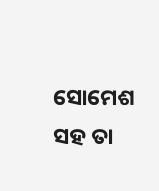ସୋମେଶ ସହ ତା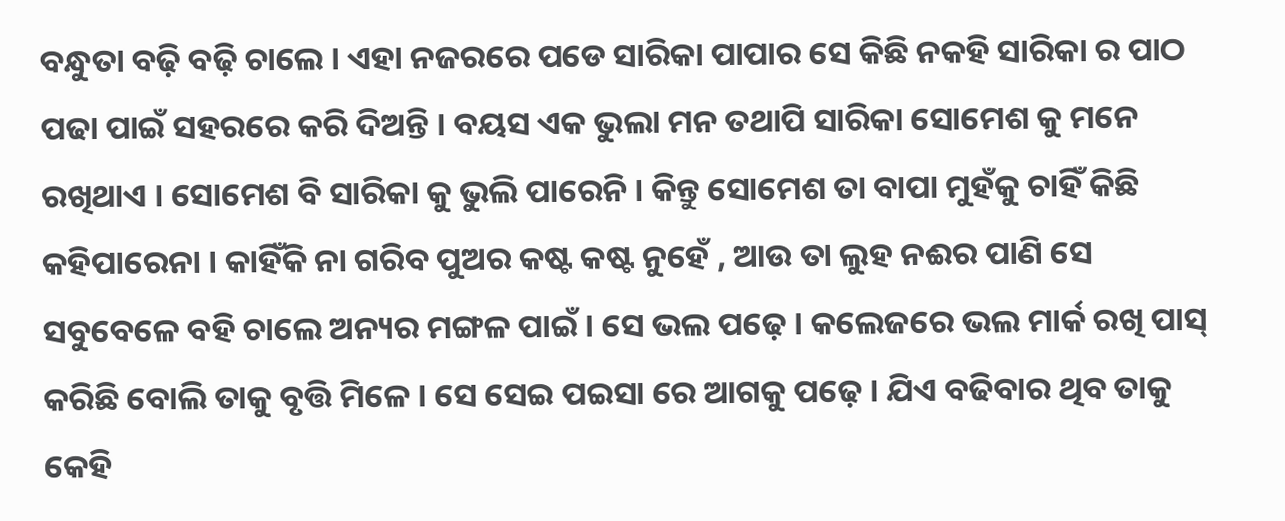ବନ୍ଧୁତା ବଢ଼ି ବଢ଼ି ଚାଲେ । ଏହା ନଜରରେ ପଡେ ସାରିକା ପାପାର ସେ କିଛି ନକହି ସାରିକା ର ପାଠ ପଢା ପାଇଁ ସହରରେ କରି ଦିଅନ୍ତି । ବୟସ ଏକ ଭୁଲା ମନ ତଥାପି ସାରିକା ସୋମେଶ କୁ ମନେ ରଖିଥାଏ । ସୋମେଶ ବି ସାରିକା କୁ ଭୁଲି ପାରେନି । କିନ୍ତୁ ସୋମେଶ ତା ବାପା ମୁହଁକୁ ଚାହିଁ କିଛି କହିପାରେନା । କାହିଁକି ନା ଗରିବ ପୁଅର କଷ୍ଟ କଷ୍ଟ ନୁହେଁ , ଆଉ ତା ଲୁହ ନଈର ପାଣି ସେ ସବୁବେଳେ ବହି ଚାଲେ ଅନ୍ୟର ମଙ୍ଗଳ ପାଇଁ । ସେ ଭଲ ପଢ଼େ । କଲେଜରେ ଭଲ ମାର୍କ ରଖି ପାସ୍ କରିଛି ବୋଲି ତାକୁ ବୃତ୍ତି ମିଳେ । ସେ ସେଇ ପଇସା ରେ ଆଗକୁ ପଢ଼େ । ଯିଏ ବଢିବାର ଥିବ ତାକୁ କେହି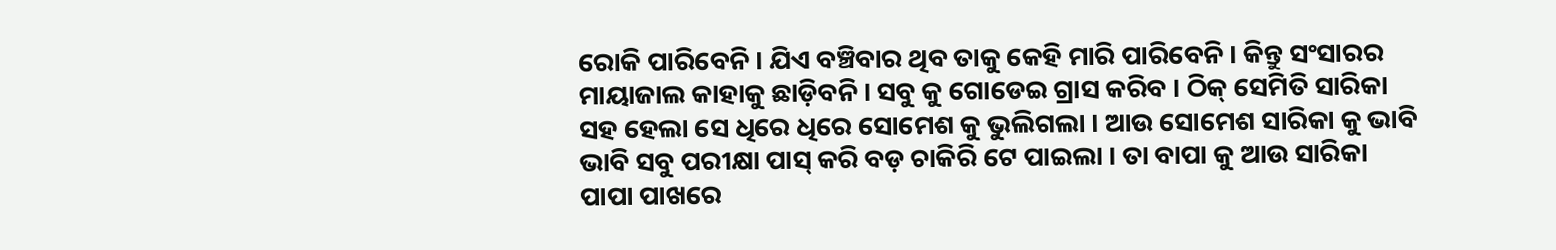ରୋକି ପାରିବେନି । ଯିଏ ବଞ୍ଚିବାର ଥିବ ତାକୁ କେହି ମାରି ପାରିବେନି । କିନ୍ତୁ ସଂସାରର ମାୟାଜାଲ କାହାକୁ ଛାଡ଼ିବନି । ସବୁ କୁ ଗୋଡେଇ ଗ୍ରାସ କରିବ । ଠିକ୍ ସେମିତି ସାରିକା ସହ ହେଲା ସେ ଧିରେ ଧିରେ ସୋମେଶ କୁ ଭୁଲିଗଲା । ଆଉ ସୋମେଶ ସାରିକା କୁ ଭାବି ଭାବି ସବୁ ପରୀକ୍ଷା ପାସ୍ କରି ବଡ଼ ଚାକିରି ଟେ ପାଇଲା । ତା ବାପା କୁ ଆଉ ସାରିକା ପାପା ପାଖରେ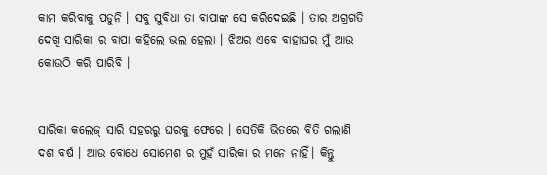କାମ କରିବାକୁ ପଡୁନି । ସବୁ ସୁବିଧା ତା ବାପାଙ୍କ ସେ କରିଦେଇଛି । ତାର ଅଗ୍ରଗତି ଦେଖି ସାରିକା ର ବାପା କହିଲେ ଭଲ ହେଲା । ଝିଅର ଏବେ ବାହାଘର ମୁଁ ଆଉ କୋଉଠି କରି ପାରିବି ।


ସାରିକା କଲେଜ୍ ସାରି ସହରରୁ ଘରକୁ ଫେରେ । ସେତିକି ଭିତରେ ବିତି ଗଲାଣି ଦଶ ବର୍ଷ । ଆଉ ବୋଧେ ସୋମେଶ ର ମୁହଁ ସାରିକା ର ମନେ ନାହିଁ। କିନ୍ତୁ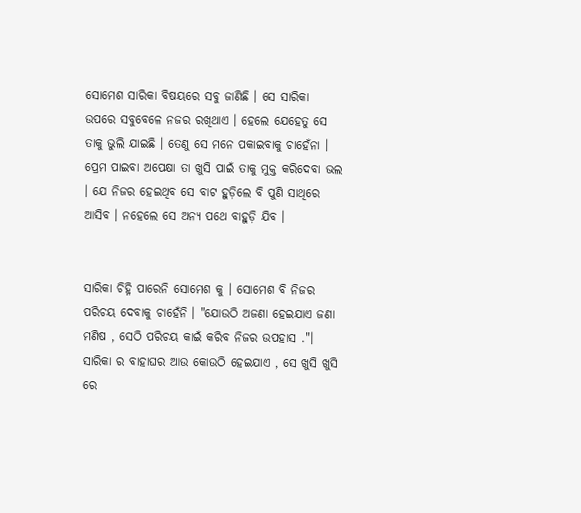ସୋମେଶ ସାରିକା ବିଷୟରେ ସବୁ ଜାଣିଛି । ସେ ସାରିକା ଉପରେ ସବୁବେଳେ ନଜର ରଖିଥାଏ । ହେଲେ ଯେହେତୁ ସେ ତାକୁ ଭୁଲି ଯାଇଛି । ତେଣୁ ସେ ମନେ ପକାଇବାକୁ ଚାହେଁନା । ପ୍ରେମ ପାଇବା ଅପେକ୍ଷା ତା ଖୁସି ପାଇଁ ତାକୁ ମୁକ୍ତ କରିଦେବା ଭଲ । ଯେ ନିଜର ହେଇଥିବ ସେ ବାଟ ହୁଡ଼ିଲେ ବି ପୁଣି ସାଥିରେ ଆସିବ । ନହେଲେ ସେ ଅନ୍ୟ ପଥେ ବାହୁଡ଼ି ଯିବ ।


ସାରିକା ଚିହ୍ନି ପାରେନି ସୋମେଶ କୁ । ସୋମେଶ ବି ନିଜର ପରିଚୟ ଦେବାକୁ ଚାହେଁନି । "ଯୋଉଠି ଅଜଣା ହେଇଯାଏ ଜଣା ମଣିଷ , ସେଠି ପରିଚୟ କାଇଁ କରିବ ନିଜର ଉପହାସ ."। ସାରିକା ର ବାହାଘର ଆଉ କୋଉଠି ହେଇଯାଏ , ସେ ଖୁସି ଖୁସି ରେ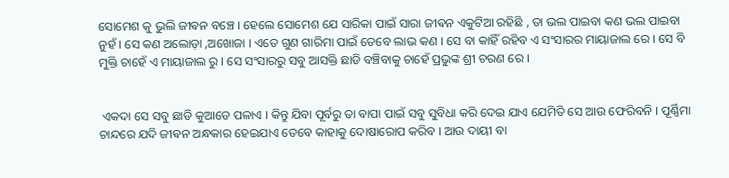ସୋମେଶ କୁ ଭୁଲି ଜୀଵନ ବଞ୍ଚେ । ହେଲେ ସୋମେଶ ଯେ ସାରିକା ପାଇଁ ସାରା ଜୀଵନ ଏକୁଟିଆ ରହିଛି , ତା ଭଲ ପାଇବା କଣ ଭଲ ପାଇବା ନୁହଁ । ସେ କଣ ଅଲୋଡ଼ା ,ଅଖୋଜା । ଏତେ ଗୁଣ ଗାରିମା ପାଇଁ ତେବେ ଲାଭ କଣ । ସେ ବା କାହିଁ ରହିବ ଏ ସଂସାରର ମାୟାଜାଲ ରେ । ସେ ବି ମୁକ୍ତି ଚାହେଁ ଏ ମାୟାଜାଲ ରୁ । ସେ ସଂସାରରୁ ସବୁ ଆସକ୍ତି ଛାଡି ବଞ୍ଚିବାକୁ ଚାହେଁ ପ୍ରଭୁଙ୍କ ଶ୍ରୀ ଚରଣ ରେ ।


 ଏକଦା ସେ ସବୁ ଛାଡି କୁଆଡେ ପଳାଏ । କିନ୍ତୁ ଯିବା ପୂର୍ବରୁ ତା ବାପା ପାଇଁ ସବୁ ସୁବିଧା କରି ଦେଇ ଯାଏ ଯେମିତି ସେ ଆଉ ଫେରିବନି । ପୂର୍ଣ୍ଣିମା ଚାନ୍ଦରେ ଯଦି ଜୀଵନ ଅନ୍ଧକାର ହେଇଯାଏ ତେବେ କାହାକୁ ଦୋଷାରୋପ କରିବ । ଆଉ ଦାୟୀ ବା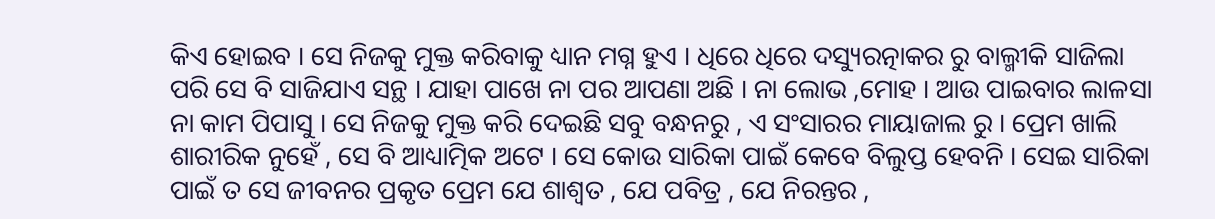କିଏ ହୋଇବ । ସେ ନିଜକୁ ମୁକ୍ତ କରିବାକୁ ଧ୍ୟାନ ମଗ୍ନ ହୁଏ । ଧିରେ ଧିରେ ଦସ୍ୟୁରତ୍ନାକର ରୁ ବାଲ୍ମୀକି ସାଜିଲା ପରି ସେ ବି ସାଜିଯାଏ ସନ୍ଥ । ଯାହା ପାଖେ ନା ପର ଆପଣା ଅଛି । ନା ଲୋଭ ,ମୋହ । ଆଉ ପାଇବାର ଲାଳସା ନା କାମ ପିପାସୁ । ସେ ନିଜକୁ ମୁକ୍ତ କରି ଦେଇଛି ସବୁ ବନ୍ଧନରୁ , ଏ ସଂସାରର ମାୟାଜାଲ ରୁ । ପ୍ରେମ ଖାଲି ଶାରୀରିକ ନୁହେଁ , ସେ ବି ଆଧ୍ୟାତ୍ମିକ ଅଟେ । ସେ କୋଉ ସାରିକା ପାଇଁ କେବେ ବିଲୁପ୍ତ ହେବନି । ସେଇ ସାରିକା ପାଇଁ ତ ସେ ଜୀବନର ପ୍ରକୃତ ପ୍ରେମ ଯେ ଶାଶ୍ଵତ , ଯେ ପବିତ୍ର , ଯେ ନିରନ୍ତର ,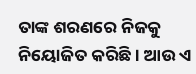ତାଙ୍କ ଶରଣରେ ନିଜକୁ ନିୟୋଜିତ କରିଛି । ଆଉ ଏ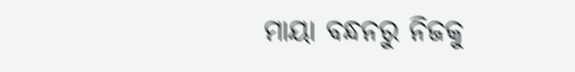ମାୟା ବନ୍ଧନରୁ ନିଜକୁ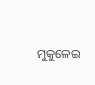ମୁକୁଳେଇ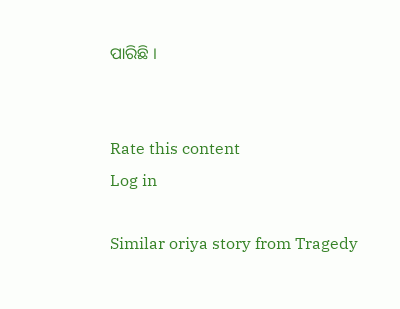ପାରିଛି ।


Rate this content
Log in

Similar oriya story from Tragedy